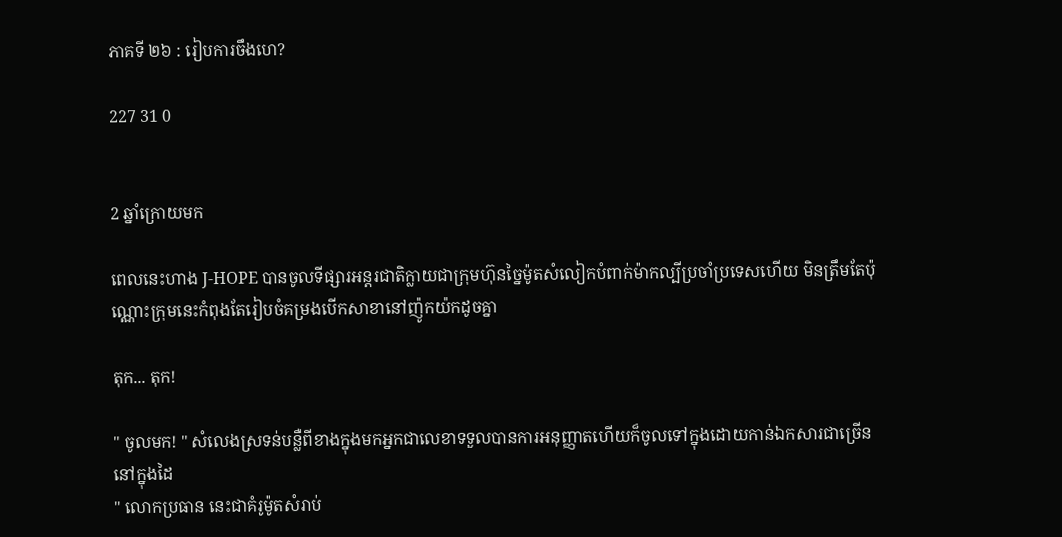ភាគទី ២៦ : រៀបការចឹងហេ?

227 31 0


2 ឆ្នាំក្រោយមក

ពេលនេះហាង J-HOPE បានចូលទីផ្សារអន្ដរជាតិក្លាយជាក្រុមហ៊ុនច្នៃម៉ូតសំលៀកបំពាក់ម៉ាកល្បីប្រចាំប្រទេសហើយ មិនត្រឹមតែប៉ុណ្ណោះក្រុមនេះកំពុងតែរៀបចំគម្រងបើកសាខានៅញ៉ូកយ៉កដូចគ្នា

តុក... តុក!

" ចូលមក! " សំលេងស្រទន់បន្លឺពីខាងក្នុងមកអ្នកជាលេខាទទួលបានការអនុញ្ញាតហើយក៏ចូលទៅក្នុងដោយកាន់ឯកសារជាច្រើននៅក្នុងដៃ
" លោកប្រធាន នេះជាគំរូម៉ូតសំរាប់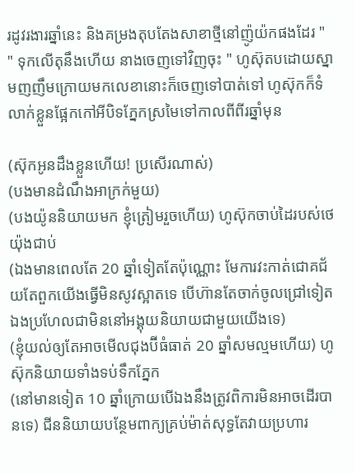រដូវរងារឆ្នាំនេះ និងគម្រងតុបតែងសាខាថ្មីនៅញ៉ូយ៉កផងដែរ "
" ទុកលើតុនឹងហើយ នាងចេញទៅវិញចុះ " ហូស៊ុតបដោយស្នាមញញឹមក្រោយមកលេខានោះក៏ចេញទៅបាត់ទៅ ហូស៊ុកក៏ទំលាក់ខ្លួនផ្អែកកៅអីបិទភ្នែកស្រមៃទៅកាលពីពីរឆ្នាំមុន

(ស៊ុកអូនដឹងខ្លួនហើយ! ប្រសើរណាស់)
(បងមានដំណឹងអាក្រក់មួយ)
(បងយ៉ូននិយាយមក ខ្ញុំត្រៀមរួចហើយ) ហូស៊ុកចាប់ដៃរបស់ថេយ៉ុងជាប់
(ឯងមានពេលតែ 20 ឆ្នាំទៀតតែប៉ុណ្ណោះ មែការវះកាត់ជោគជ័យតែពួកយើងធ្វើមិនសូវស្អាតទេ បើហ៊ានតែចាក់ចូលជ្រៅទៀតឯងប្រហែលជាមិននៅអង្គុយនិយាយជាមួយយើងទេ)
(ខ្ញុំយល់ឲ្យតែអាចមើលជុងប៊ីធំធាត់ 20 ឆ្នាំសមល្មមហើយ) ហូស៊ុកនិយាយទាំងទប់ទឹកភ្នែក
(នៅមានទៀត 10 ឆ្នាំក្រោយបើឯងនឹងត្រូវពិការមិនអាចដើរបានទេ) ជីននិយាយបន្ថែមពាក្យគ្រប់ម៉ាត់សុទ្ធតែវាយប្រហារ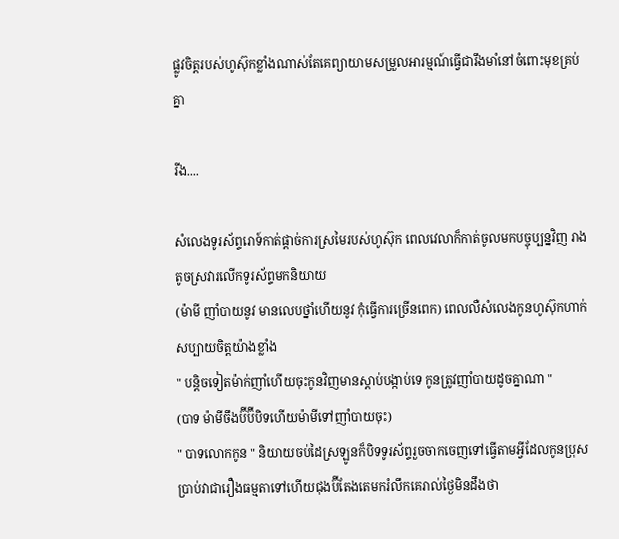ផ្លូវចិត្តរបស់ហូស៊ុកខ្លាំងណាស់តែគេព្យាយាមសម្រួលអារម្មណ៍ធ្វើជារឹងមាំនៅចំពោះមុខគ្រប់គ្នា

រីង....

សំលេងទូរស័ព្ទរោទ៍កាត់ផ្ដាច់ការស្រមៃរបស់ហូស៊ុក ពេលវេលាក៏កាត់ចូលមកបច្ចុប្បន្នវិញ រាងតូចស្រវារលើកទូរស័ព្ទមកនិយាយ
(ម៉ាមី ញាំបាយនូវ មានលេបថ្នាំហើយនូវ កុំធ្វើការច្រើនពេក) ពេលលឺសំលេងកូនហូស៊ុកហាក់សប្បាយចិត្តយ៉ាងខ្លាំង
" បន្ដិចទៀតម៉ាក់ញាំហើយចុះកូនវិញមានស្ដាប់បង្កាប់ទេ កូនត្រូវញាំបាយដូចគ្នាណា "
(បាទ ម៉ាមីចឹងប៊ីប៊ីបិទហើយម៉ាមីទៅញាំបាយចុះ)
" បាទលោកកូន " និយាយចប់ដៃស្រឡូនក៏បិទទូរស័ព្ទរួចចាកចេញទៅធ្វើតាមអ្វីដែលកូនប្រុសប្រាប់វាជារឿងធម្មតាទៅហើយជុងប៊ីតែងតេមករំលឹកគេរាល់ថ្ងៃមិនដឹងថា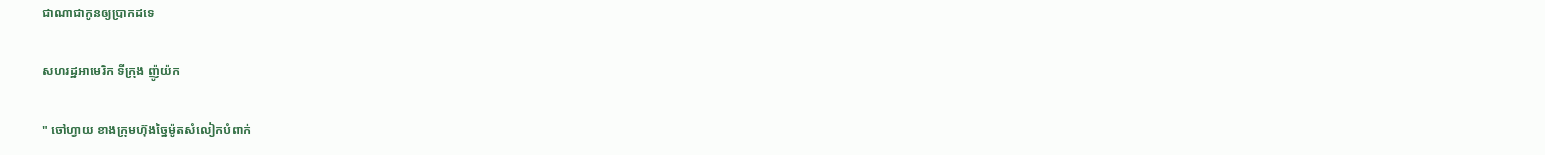ជាណាជាកូនឲ្យប្រាកដទេ

សហរដ្ឋអាមេរិក ទីក្រុង ញ៉ូយ៉ក

" ចៅហ្វាយ ខាងក្រុមហ៊ុងច្នៃម៉ូតសំលៀកបំពាក់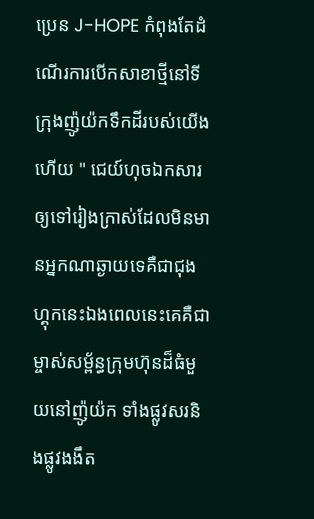ប្រេន J-HOPE កំពុងតែដំណើរការបើកសាខាថ្មីនៅទីក្រុងញ៉ូយ៉កទឹកដីរបស់យើងហើយ " ជេយ៍ហុចឯកសារឲ្យទៅរៀងក្រាស់ដែលមិនមានអ្នកណាឆ្ងាយទេគឺជាជុងហ្គុកនេះឯងពេលនេះគេគឺជាម្ចាស់សម្ព័ន្ធក្រុមហ៊ុនដ៏ធំមួយនៅញ៉ូយ៉ក ទាំងផ្លូវសរនិងផ្លូវងងឹត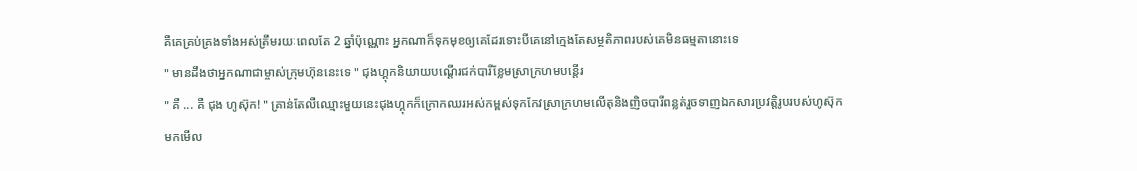គឺគេគ្រប់គ្រងទាំងអស់ត្រឹមរយៈពេលតែ 2 ឆ្នាំប៉ុណ្ណោះ អ្នកណាក៏ទុកមុខឲ្យគេដែរទោះបីគេនៅក្មេងតែសម្ថតិភាពរបស់គេមិនធម្មតានោះទេ
" មានដឹងថាអ្នកណាជាម្ចាស់ក្រុមហ៊ុននេះទេ " ជុងហ្គុកនិយាយបណ្ដើរជក់បារីខ្លែមស្រាក្រហមបន្ដើរ
" គឺ ... គឺ ជុង ហូស៊ុក! " គ្រាន់តែលឺឈ្មោះមួយនេះជុងហ្គុកក៏ក្រោកឈរអស់កម្ពស់ទុកកែវស្រាក្រហមលើតុនិងញិចបារីពន្លត់រួចទាញឯកសារប្រវត្តិរូបរបស់ហូស៊ុកមកមើល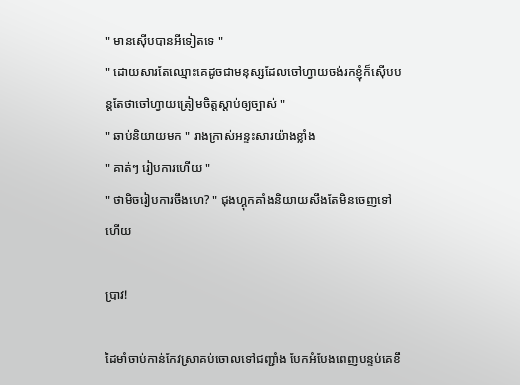" មានស៊ើបបានអីទៀតទេ "
" ដោយសារតែឈ្មោះគេដូចជាមនុស្សដែលចៅហ្វាយចង់រកខ្ញុំក៏ស៊ើបបន្ដតែថាចៅហ្វាយត្រៀមចិត្តស្ដាប់ឲ្យច្បាស់ "
" ឆាប់និយាយមក " រាងក្រាស់អន្ទះសារយ៉ាងខ្លាំង
" គាត់ៗ រៀបការហើយ "
" ថាមិចរៀបការចឹងហេ? " ជុងហ្គុកគាំងនិយាយសឹងតែមិនចេញទៅហើយ

ប្រាវ!

ដៃមាំចាប់កាន់កែវស្រាគប់ចោលទៅជញ្ជាំង បែកអំបែងពេញបន្ទប់គេខឹ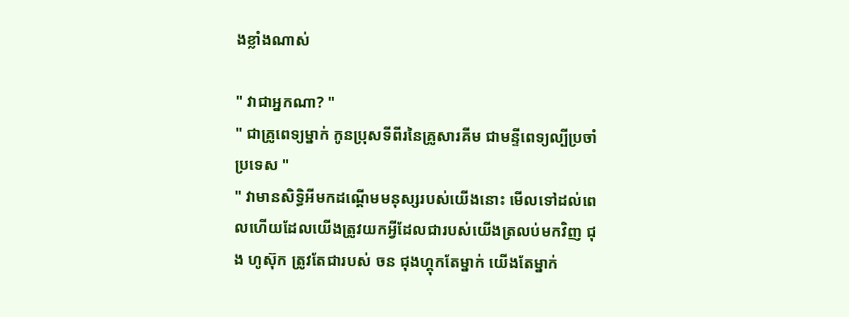ងខ្លាំងណាស់

" វាជាអ្នកណា? "
" ជាគ្រូពេទ្យម្នាក់ កូនប្រុសទីពីរនៃគ្រូសារគីម ជាមន្ទីពេទ្យល្បីប្រចាំប្រទេស "
" វាមានសិទ្ធិអីមកដណ្ដើមមនុស្សរបស់យើងនោះ មើលទៅដល់ពេលហើយដែលយើងត្រូវយកអ្វីដែលជារបស់យើងត្រលប់មកវិញ ជុង ហូស៊ុក ត្រូវតែជារបស់ ចន ជុងហ្គុកតែម្នាក់ យើងតែម្នាក់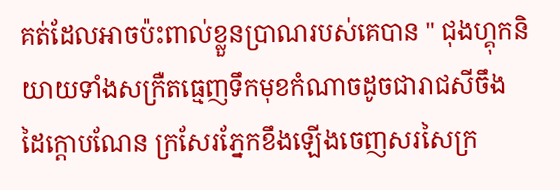គត់ដែលអាចប៉ះពាល់ខ្លួនប្រាណរបស់គេបាន " ជុងហ្គុកនិយាយទាំងសក្រឺតធ្មេញទឹកមុខកំណាចដូចជារាជសីចឹង ដៃក្ដោបណែន ក្រសែរភ្នែកខឹងឡើងចេញសរសៃក្រ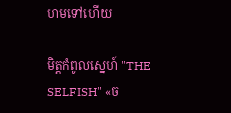ហមទៅហើយ

មិត្តកំពូលស្នេហ៍ "THE SELFISH" «ច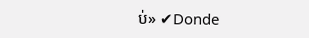ប់» ✔Donde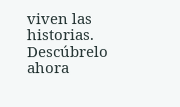viven las historias. Descúbrelo ahora